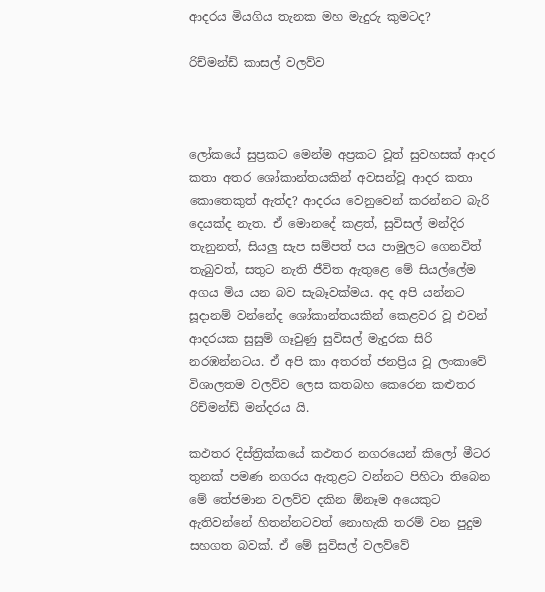ආදරය මියගිය තැනක මහ මැදුරු කුමටද?

රිච්මන්ඩ් කාසල් වලව්ව



ලෝකයේ සුප්‍රකට මෙන්ම අප්‍රකට වූත් සුවහසක් ආදර කතා අතර ශෝකාන්තයකින් අවසන්වූ ආදර කතා කොතෙකුත් ඇත්ද? ආදරය වෙනුවෙන් කරන්නට බැරි දෙයක්ද නැත. ඒ මොනදේ කළත්, සුවිසල් මන්දිර තැනුනත්, සියලු සැප සම්පත් පය පාමුලට ගෙනවිත් තැබුවත්, සතුට නැති ජීවිත ඇතුළෙ මේ සියල්ලේම අගය මිය යන බව සැබෑවක්මය. අද අපි යන්නට සූදානම් වන්නේද ශෝකාන්තයකින් කෙළවර වූ එවන් ආදරයක සුසුම් ගෑවුණු සුවිසල් මැදුරක සිරි නරඹන්නටය. ඒ අපි කා අතරත් ජනප්‍රිය වූ ලංකාවේ විශාලතම වලව්ව ලෙස කතබහ කෙරෙන කළුතර රිච්මන්ඩ් මන්දරය යි.

කඵතර දිස්ත්‍රික්කයේ කඵතර නගරයෙන් කිලෝ මීටර තුනක් පමණ නගරය ඇතුළට වන්නට පිහිටා තිබෙන මේ තේජමාන වලව්ව දකින ඕනෑම අයෙකුට ඇතිවන්නේ හිතන්නටවත් නොහැකි තරම් වන පුදුම සහගත බවක්. ඒ මේ සුවිසල් වලව්වේ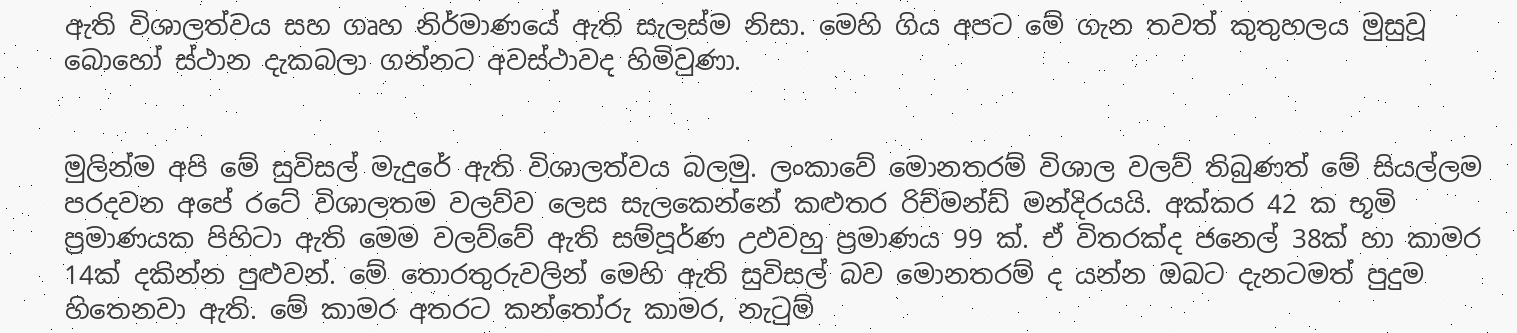ඇති විශාලත්වය සහ ගෘහ නිර්මාණයේ ඇති සැලස්ම නිසා. මෙහි ගිය අපට මේ ගැන තවත් කුතුහලය මුසුවූ බොහෝ ස්ථාන දැකබලා ගන්නට අවස්ථාවද හිමිවුණා.


මුලින්ම අපි මේ සුවිසල් මැදුරේ ඇති විශාලත්වය බලමු. ලංකාවේ මොනතරම් විශාල වලව් තිබුණත් මේ සියල්ලම පරදවන අපේ රටේ විශාලතම වලව්ව ලෙස සැලකෙන්නේ කළුතර රිච්මන්ඩ් මන්දිරයයි. අක්කර 42 ක භූමි ප්‍රමාණයක පිහිටා ඇති මෙම වලව්වේ ඇති සම්පූර්ණ උඵවහු ප්‍රමාණය 99 ක්. ඒ විතරක්ද ජනෙල් 38ක් හා කාමර 14ක් දකින්න පුළුවන්. මේ තොරතුරුවලින් මෙහි ඇති සුවිසල් බව මොනතරම් ද යන්න ඔබට දැනටමත් පුදුම හිතෙනවා ඇති. මේ කාමර අතරට කන්තෝරු කාමර, නැටුම්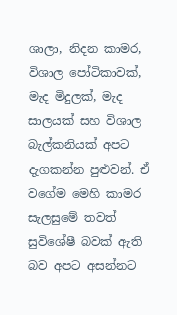ශාලා, නිදන කාමර, විශාල පෝටිකාවක්, මැද මිදුලක්, මැද සාලයක් සහ විශාල බැල්කනියක් අපට දැගකන්න පුළුවන්. ඒ වගේම මෙහි කාමර සැලසුමේ තවත් සුවිශේෂී බවක් ඇති බව අපට අසන්නට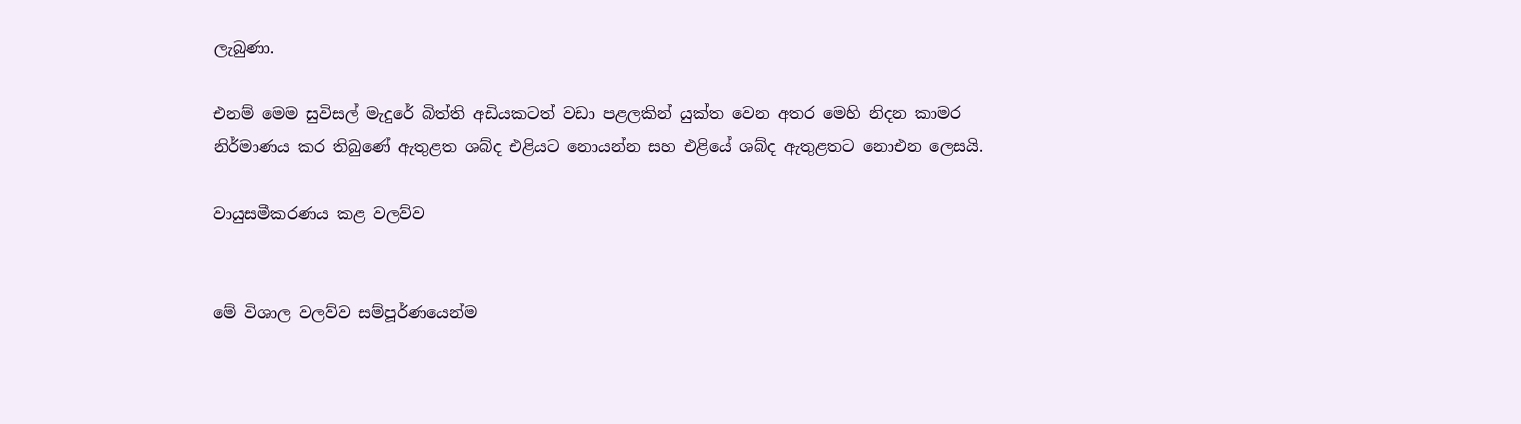ලැබුණා.

එනම් මෙම සුවිසල් මැදුරේ බිත්ති අඩියකටත් වඩා පළලකින් යුක්ත වෙන අතර මෙහි නිදන කාමර නිර්මාණය කර තිබුණේ ඇතුළත ශබ්ද එළියට නොයන්න සහ එළියේ ශබ්ද ඇතුළතට නොඑන ලෙසයි.

වායුසමීකරණය කළ වලව්ව


මේ විශාල වලව්ව සම්පූර්ණයෙන්ම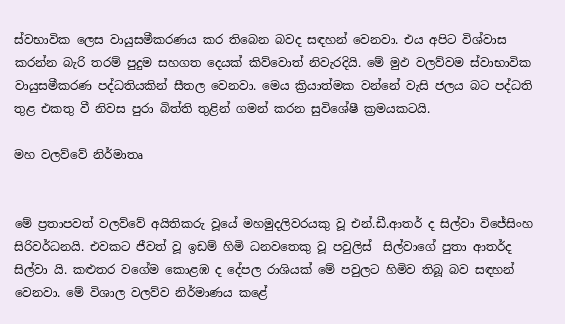ස්වභාවික ලෙස වායුසමීකරණය කර තිබෙන බවද සඳහන් වෙනවා. එය අපිට විශ්වාස කරන්න බැරි තරම් පුදුම සහගත දෙයක් කිව්වොත් නිවැරදියි. මේ මුඵ වලව්වම ස්වාභාවික වායුසමීකරණ පද්ධතියකින් සීතල වෙනවා. මෙය ක්‍රියාත්මක වන්නේ වැසි ජලය බට පද්ධති තුළ එකතු වී නිවස පුරා බිත්ති තුළින් ගමන් කරන සුවිශේෂී ක්‍රමයකටයි.

මහ වලව්වේ නිර්මාතෘ


මේ ප්‍රතාපවත් වලව්වේ අයිතිකරු වූයේ මහමුදලිවරයකු වූ එන්.ඩී.ආතර් ද සිල්වා විජේසිංහ සිරිවර්ධනයි. එවකට ජීවත් වූ ඉඩම් හිමි ධනවතෙකු වූ පවුලිස්  සිල්වාගේ පුතා ආතර්ද සිල්වා යි. කළුතර වගේම කොළඹ ද දේපල රාශියක් මේ පවුලට හිමිව තිබූ බව සඳහන් වෙනවා. මේ විශාල වලව්ව නිර්මාණය කළේ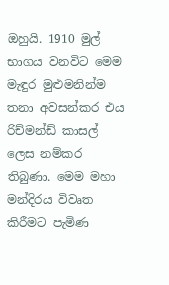ඔහුයි. 1910 මුල් භාගය වනවිට මෙම මැඳුර මුළුමනින්ම තනා අවසන්කර එය රිච්මන්ඩ් කාසල් ලෙස නම්කර තිබුණා. මෙම මහා මන්දිරය විවෘත කිරීමට පැමිණ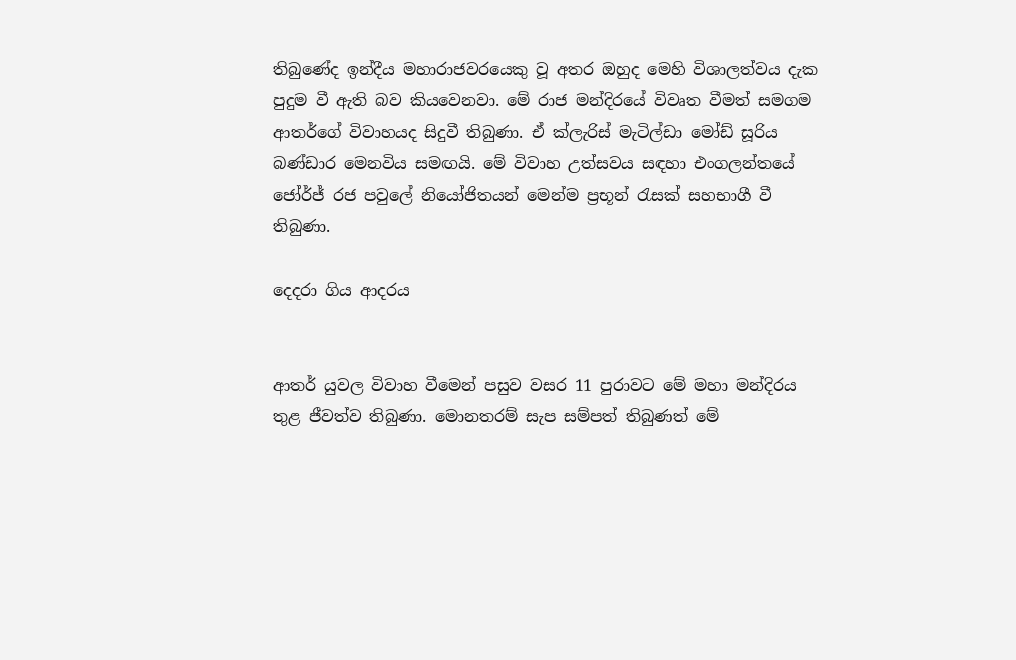තිබුණේද ඉන්දීය මහාරාජවරයෙකු වූ අතර ඔහුද මෙහි විශාලත්වය දැක පුදුම වී ඇති බව කියවෙනවා. මේ රාජ මන්දිරයේ විවෘත වීමත් සමගම ආතර්ගේ විවාහයද සිදුවී තිබුණා. ඒ ක්ලැරිස් මැටිල්ඩා මෝඩ් සූරිය බණ්ඩාර මෙනවිය සමඟයි. මේ විවාහ උත්සවය සඳහා එංගලන්තයේ ජෝර්ජ් රජ පවුලේ නියෝජිතයන් මෙන්ම ප්‍රභූන් රැසක් සහභාගී වී තිබුණා.

දෙදරා ගිය ආදරය


ආතර් යුවල විවාහ වීමෙන් පසුව වසර 11 පුරාවට මේ මහා මන්දිරය තුළ ජීවත්ව තිබුණා. මොනතරම් සැප සම්පත් තිබුණත් මේ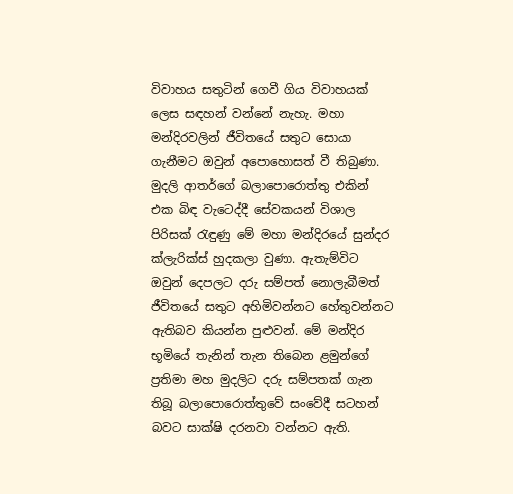විවාහය සතුටින් ගෙවී ගිය විවාහයක් ලෙස සඳහන් වන්නේ නැහැ. මහා මන්දිරවලින් ජීවිතයේ සතුට සොයා ගැනීමට ඔවුන් අපොහොසත් වී තිබුණා. මුදලි ආතර්ගේ බලාපොරොත්තු එකින් එක බිඳ වැටෙද්දී සේවකයන් විශාල පිරිසක් රැඳුණු මේ මහා මන්දිරයේ සුන්දර ක්ලැරික්ස් හුදකලා වුණා. ඇතැම්විට ඔවුන් දෙපලට දරු සම්පත් නොලැබීමත් ජීවිතයේ සතුට අහිමිවන්නට හේතුවන්නට ඇතිබව කියන්න පුළුවන්. මේ මන්දිර භූමියේ තැනින් තැන තිබෙන ළමුන්ගේ ප්‍රතිමා මහ මුදලිට දරු සම්පතක් ගැන තිබූ බලාපොරොත්තුවේ සංවේදී සටහන් බවට සාක්ෂි දරනවා වන්නට ඇති.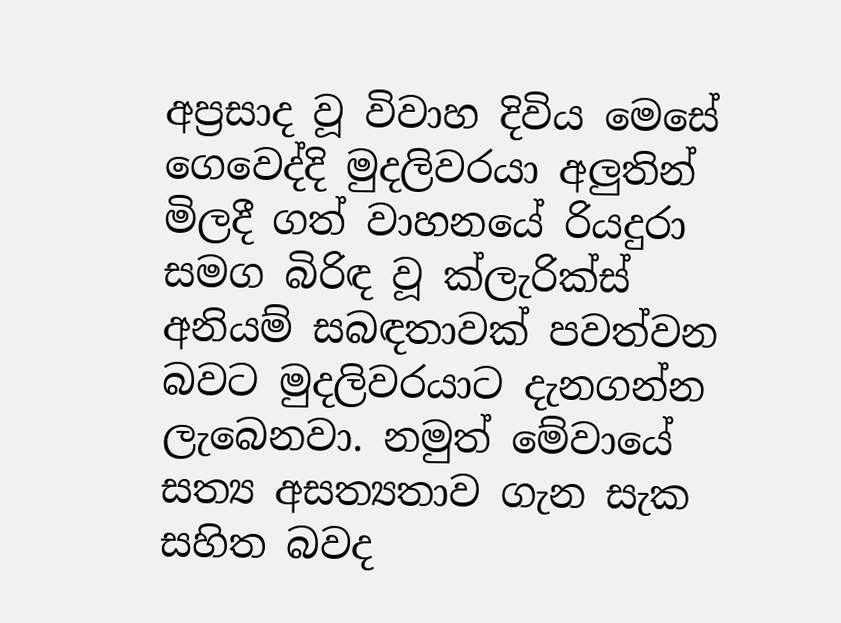අප්‍රසාද වූ විවාහ දිවිය මෙසේ ගෙවෙද්දි මුදලිවරයා අලුතින් මිලදී ගත් වාහනයේ රියදුරා සමග බිරිඳ වූ ක්ලැරික්ස් අනියම් සබඳතාවක් පවත්වන බවට මුදලිවරයාට දැනගන්න ලැබෙනවා. නමුත් මේවායේ සත්‍ය අසත්‍යතාව ගැන සැක සහිත බවද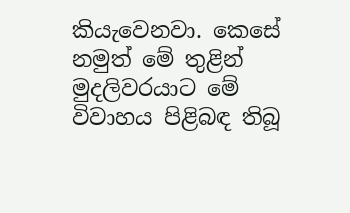කියැවෙනවා. කෙසේ නමුත් මේ තුළින් මුදලිවරයාට මේ විවාහය පිළිබඳ තිබූ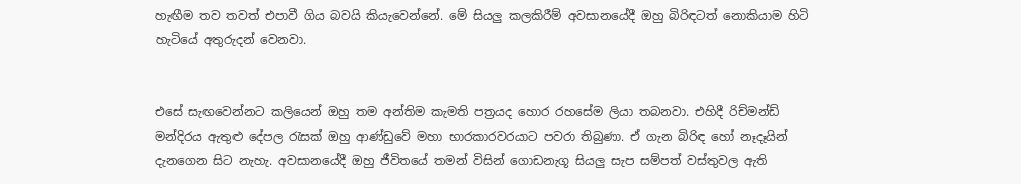හැඟීම තව තවත් එපාවී ගිය බවයි කියැවෙන්නේ. මේ සියලු කලකිරීම් අවසානයේදී ඔහු බිරිඳටත් නොකියාම හිටි හැටියේ අතුරුදන් වෙනවා.


එසේ සැඟවෙන්නට කලියෙන් ඔහු තම අන්තිම කැමති පත්‍රයද හොර රහසේම ලියා තබනවා. එහිදී රිච්මන්ඩ් මන්දිරය ඇතුළු දේපල රැසක් ඔහු ආණ්ඩුවේ මහා භාරකාරවරයාට පවරා තිබුණා. ඒ ගැන බිරිඳ හෝ නෑදෑයින් දැනගෙන සිට නැහැ. අවසානයේදී ඔහු ජීවිතයේ තමන් විසින් ගොඩනැගූ සියලු සැප සම්පත් වස්තුවල ඇති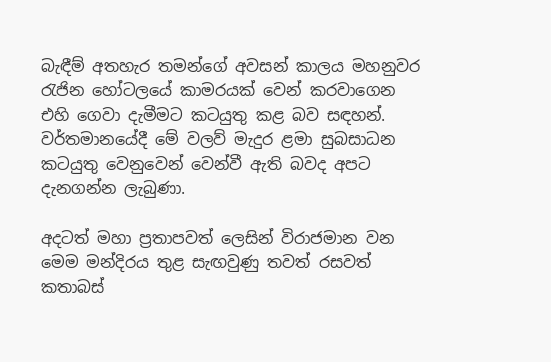බැඳීම් අතහැර තමන්ගේ අවසන් කාලය මහනුවර රැජින හෝටලයේ කාමරයක් වෙන් කරවාගෙන එහි ගෙවා දැමීමට කටයුතු කළ බව සඳහන්. වර්තමානයේදී මේ වලව් මැදුර ළමා සුබසාධන කටයුතු වෙනුවෙන් වෙන්වී ඇති බවද අපට දැනගන්න ලැබුණා.

අදටත් මහා ප්‍රතාපවත් ලෙසින් විරාජමාන වන මෙම මන්දිරය තුළ සැඟවුණු තවත් රසවත් කතාබස්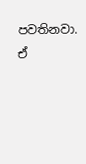පවතිනවා. ඒ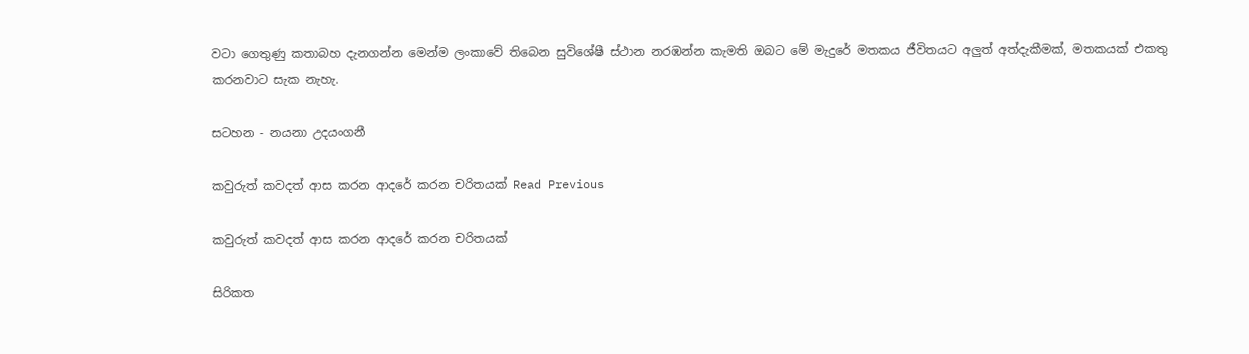වටා ගෙතුණු කතාබහ දැනගන්න මෙන්ම ලංකාවේ තිබෙන සුවිශේෂී ස්ථාන නරඹන්න කැමති ඔබට මේ මැදුරේ මතකය ජීවිතයට අලුත් අත්දැකීමක්, මතකයක් එකතු කරනවාට සැක නැහැ.

සටහන - නයනා උදයංගනී

කවුරුත් කවදත් ආස කරන ආදරේ කරන චරිතයක් Read Previous

කවුරුත් කවදත් ආස කරන ආදරේ කරන චරිතයක්

සිරිකත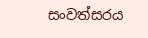සංවත්සරය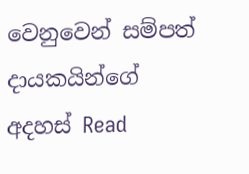වෙනුවෙන් සම්පත් දායකයින්ගේ අදහස් Read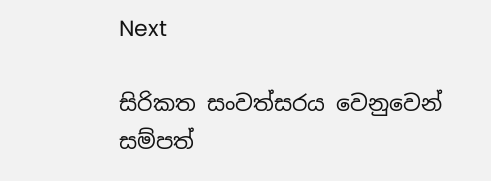Next

සිරිකත සංවත්සරය වෙනුවෙන් සම්පත්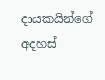දායකයින්ගේ අදහස්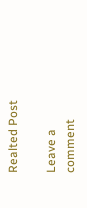Realted Post

Leave a comment